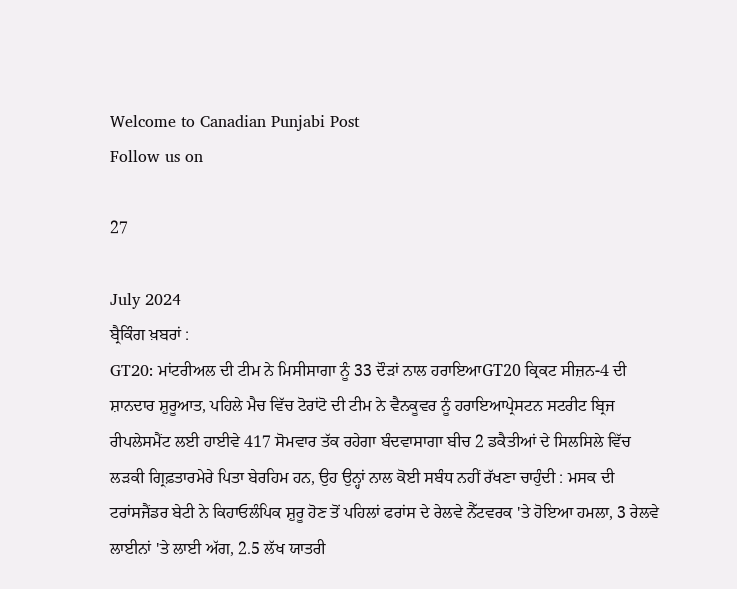Welcome to Canadian Punjabi Post
Follow us on

27

July 2024
ਬ੍ਰੈਕਿੰਗ ਖ਼ਬਰਾਂ :
GT20: ਮਾਂਟਰੀਅਲ ਦੀ ਟੀਮ ਨੇ ਮਿਸੀਸਾਗਾ ਨੂੰ 33 ਦੌੜਾਂ ਨਾਲ ਹਰਾਇਆGT20 ਕ੍ਰਿਕਟ ਸੀਜ਼ਨ-4 ਦੀ ਸ਼ਾਨਦਾਰ ਸ਼ੁਰੂਆਤ, ਪਹਿਲੇ ਮੈਚ ਵਿੱਚ ਟੋਰਾਂਟੋ ਦੀ ਟੀਮ ਨੇ ਵੈਨਕੂਵਰ ਨੂੰ ਹਰਾਇਆਪ੍ਰੇਸਟਨ ਸਟਰੀਟ ਬ੍ਰਿਜ ਰੀਪਲੇਸਮੈਂਟ ਲਈ ਹਾਈਵੇ 417 ਸੋਮਵਾਰ ਤੱਕ ਰਹੇਗਾ ਬੰਦਵਾਸਾਗਾ ਬੀਚ 2 ਡਕੈਤੀਆਂ ਦੇ ਸਿਲਸਿਲੇ ਵਿੱਚ ਲੜਕੀ ਗ੍ਰਿਫ਼ਤਾਰਮੇਰੇ ਪਿਤਾ ਬੇਰਹਿਮ ਹਨ, ਉਹ ਉਨ੍ਹਾਂ ਨਾਲ ਕੋਈ ਸਬੰਧ ਨਹੀਂ ਰੱਖਣਾ ਚਾਹੁੰਦੀ : ਮਸਕ ਦੀ ਟਰਾਂਸਜੈਂਡਰ ਬੇਟੀ ਨੇ ਕਿਹਾਓਲੰਪਿਕ ਸ਼ੁਰੂ ਹੋਣ ਤੋਂ ਪਹਿਲਾਂ ਫਰਾਂਸ ਦੇ ਰੇਲਵੇ ਨੈੱਟਵਰਕ 'ਤੇ ਹੋਇਆ ਹਮਲਾ, 3 ਰੇਲਵੇ ਲਾਈਨਾਂ 'ਤੇ ਲਾਈ ਅੱਗ, 2.5 ਲੱਖ ਯਾਤਰੀ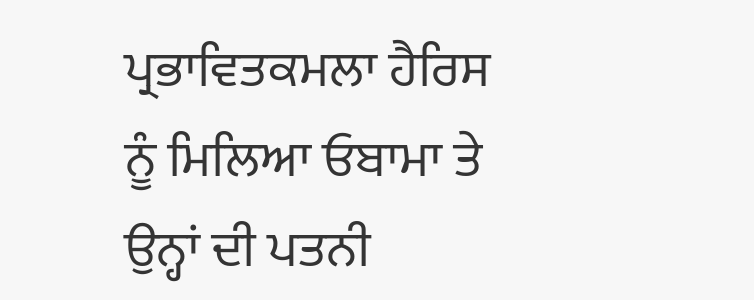ਪ੍ਰਭਾਵਿਤਕਮਲਾ ਹੈਰਿਸ ਨੂੰ ਮਿਲਿਆ ਓਬਾਮਾ ਤੇ ਉਨ੍ਹਾਂ ਦੀ ਪਤਨੀ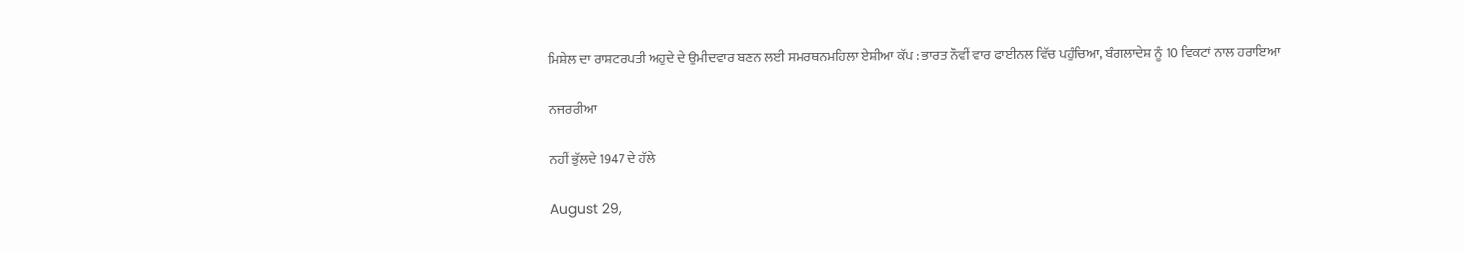ਮਿਸ਼ੇਲ ਦਾ ਰਾਸ਼ਟਰਪਤੀ ਅਹੁਦੇ ਦੇ ਉਮੀਦਵਾਰ ਬਣਨ ਲਈ ਸਮਰਥਨਮਹਿਲਾ ਏਸ਼ੀਆ ਕੱਪ : ਭਾਰਤ ਨੌਵੀਂ ਵਾਰ ਫਾਈਨਲ ਵਿੱਚ ਪਹੁੰਚਿਆ, ਬੰਗਲਾਦੇਸ਼ ਨੂੰ 10 ਵਿਕਟਾਂ ਨਾਲ ਹਰਾਇਆ

ਨਜਰਰੀਆ

ਨਹੀਂ ਭੁੱਲਦੇ 1947 ਦੇ ਹੱਲੇ

August 29,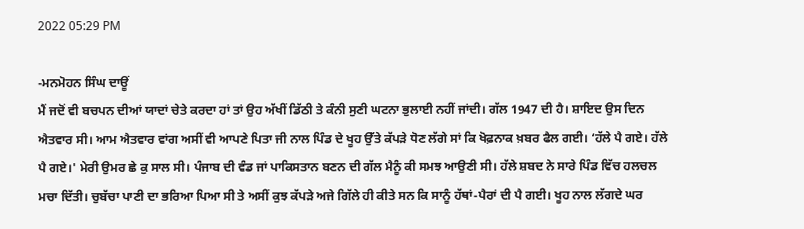2022 05:29 PM

-ਮਨਮੋਹਨ ਸਿੰਘ ਦਾਊਂ
ਮੈਂ ਜਦੋਂ ਵੀ ਬਚਪਨ ਦੀਆਂ ਯਾਦਾਂ ਚੇਤੇ ਕਰਦਾ ਹਾਂ ਤਾਂ ਉਹ ਅੱਖੀਂ ਡਿੱਠੀ ਤੇ ਕੰਨੀ ਸੁਣੀ ਘਟਨਾ ਭੁਲਾਈ ਨਹੀਂ ਜਾਂਦੀ। ਗੱਲ 1947 ਦੀ ਹੈ। ਸ਼ਾਇਦ ਉਸ ਦਿਨ ਐਤਵਾਰ ਸੀ। ਆਮ ਐਤਵਾਰ ਵਾਂਗ ਅਸੀਂ ਵੀ ਆਪਣੇ ਪਿਤਾ ਜੀ ਨਾਲ ਪਿੰਡ ਦੇ ਖੂਹ ਉੱਤੇ ਕੱਪੜੇ ਧੋਣ ਲੱਗੇ ਸਾਂ ਕਿ ਖੋਫ਼ਨਾਕ ਖ਼ਬਰ ਫੈਲ ਗਈ। ‘ਹੱਲੇ ਪੈ ਗਏ। ਹੱਲੇ ਪੈ ਗਏ।' ਮੇਰੀ ਉਮਰ ਛੇ ਕੁ ਸਾਲ ਸੀ। ਪੰਜਾਬ ਦੀ ਵੰਡ ਜਾਂ ਪਾਕਿਸਤਾਨ ਬਣਨ ਦੀ ਗੱਲ ਮੈਨੂੰ ਕੀ ਸਮਝ ਆਉਣੀ ਸੀ। ਹੱਲੇ ਸ਼ਬਦ ਨੇ ਸਾਰੇ ਪਿੰਡ ਵਿੱਚ ਹਲਚਲ ਮਚਾ ਦਿੱਤੀ। ਚੁਬੱਚਾ ਪਾਣੀ ਦਾ ਭਰਿਆ ਪਿਆ ਸੀ ਤੇ ਅਸੀਂ ਕੁਝ ਕੱਪੜੇ ਅਜੇ ਗਿੱਲੇ ਹੀ ਕੀਤੇ ਸਨ ਕਿ ਸਾਨੂੰ ਹੱਥਾਂ-ਪੈਰਾਂ ਦੀ ਪੈ ਗਈ। ਖੂਹ ਨਾਲ ਲੱਗਦੇ ਘਰ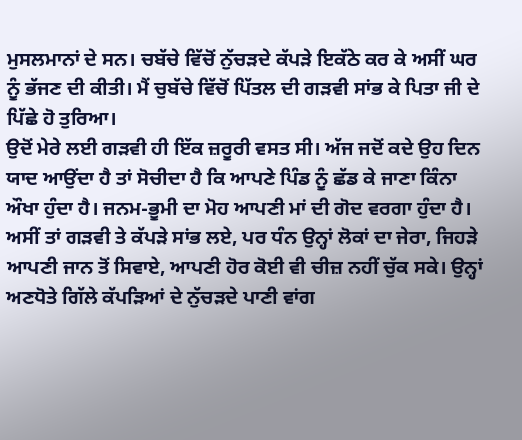ਮੁਸਲਮਾਨਾਂ ਦੇ ਸਨ। ਚਬੱਚੇ ਵਿੱਚੋਂ ਨੁੱਚੜਦੇ ਕੱਪੜੇ ਇਕੱਠੇ ਕਰ ਕੇ ਅਸੀਂ ਘਰ ਨੂੰ ਭੱਜਣ ਦੀ ਕੀਤੀ। ਮੈਂ ਚੁਬੱਚੇ ਵਿੱਚੋਂ ਪਿੱਤਲ ਦੀ ਗੜਵੀ ਸਾਂਭ ਕੇ ਪਿਤਾ ਜੀ ਦੇ ਪਿੱਛੇ ਹੋ ਤੁਰਿਆ।
ਉਦੋਂ ਮੇਰੇ ਲਈ ਗੜਵੀ ਹੀ ਇੱਕ ਜ਼ਰੂਰੀ ਵਸਤ ਸੀ। ਅੱਜ ਜਦੋਂ ਕਦੇ ਉਹ ਦਿਨ ਯਾਦ ਆਉਂਦਾ ਹੈ ਤਾਂ ਸੋਚੀਦਾ ਹੈ ਕਿ ਆਪਣੇ ਪਿੰਡ ਨੂੰ ਛੱਡ ਕੇ ਜਾਣਾ ਕਿੰਨਾ ਔਖਾ ਹੁੰਦਾ ਹੈ। ਜਨਮ-ਭੂਮੀ ਦਾ ਮੋਹ ਆਪਣੀ ਮਾਂ ਦੀ ਗੋਦ ਵਰਗਾ ਹੁੰਦਾ ਹੈ। ਅਸੀਂ ਤਾਂ ਗੜਵੀ ਤੇ ਕੱਪੜੇ ਸਾਂਭ ਲਏ, ਪਰ ਧੰਨ ਉਨ੍ਹਾਂ ਲੋਕਾਂ ਦਾ ਜੇਰਾ, ਜਿਹੜੇ ਆਪਣੀ ਜਾਨ ਤੋਂ ਸਿਵਾਏ, ਆਪਣੀ ਹੋਰ ਕੋਈ ਵੀ ਚੀਜ਼ ਨਹੀਂ ਚੁੱਕ ਸਕੇ। ਉਨ੍ਹਾਂ ਅਣਧੋਤੇ ਗਿੱਲੇ ਕੱਪੜਿਆਂ ਦੇ ਨੁੱਚੜਦੇ ਪਾਣੀ ਵਾਂਗ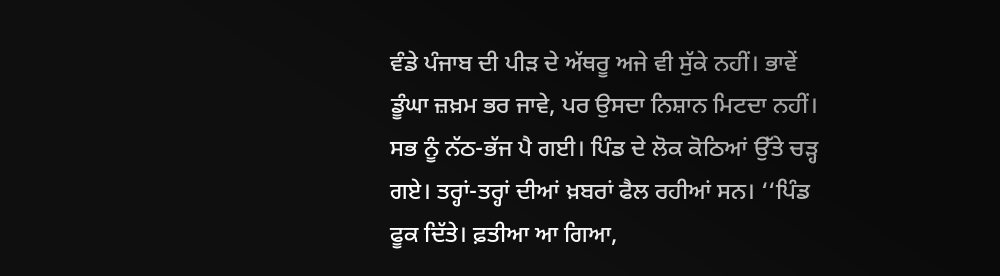ਵੰਡੇ ਪੰਜਾਬ ਦੀ ਪੀੜ ਦੇ ਅੱਥਰੂ ਅਜੇ ਵੀ ਸੁੱਕੇ ਨਹੀਂ। ਭਾਵੇਂ ਡੂੰਘਾ ਜ਼ਖ਼ਮ ਭਰ ਜਾਵੇ, ਪਰ ਉਸਦਾ ਨਿਸ਼ਾਨ ਮਿਟਦਾ ਨਹੀਂ। ਸਭ ਨੂੰ ਨੱਠ-ਭੱਜ ਪੈ ਗਈ। ਪਿੰਡ ਦੇ ਲੋਕ ਕੋਠਿਆਂ ਉੱਤੇ ਚੜ੍ਹ ਗਏ। ਤਰ੍ਹਾਂ-ਤਰ੍ਹਾਂ ਦੀਆਂ ਖ਼ਬਰਾਂ ਫੈਲ ਰਹੀਆਂ ਸਨ। ‘‘ਪਿੰਡ ਫੂਕ ਦਿੱਤੇ। ਫ਼ਤੀਆ ਆ ਗਿਆ,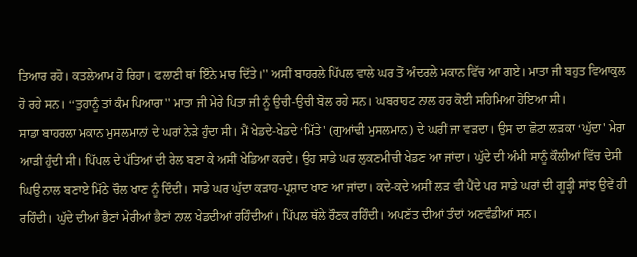ਤਿਆਰ ਰਹੋ। ਕਤਲੇਆਮ ਹੋ ਰਿਹਾ। ਫਲਾਣੀ ਥਾਂ ਇੰਨੇ ਮਾਰ ਦਿੱਤੇ।'' ਅਸੀਂ ਬਾਹਰਲੇ ਪਿੱਪਲ ਵਾਲੇ ਘਰ ਤੋਂ ਅੰਦਰਲੇ ਮਕਾਨ ਵਿੱਚ ਆ ਗਏ। ਮਾਤਾ ਜੀ ਬਹੁਤ ਵਿਆਕੁਲ ਹੋ ਰਹੇ ਸਨ। ‘‘ਤੁਹਾਨੂੰ ਤਾਂ ਕੰਮ ਪਿਆਰਾ'' ਮਾਤਾ ਜੀ ਮੇਰੇ ਪਿਤਾ ਜੀ ਨੂੰ ਉਚੀ-ਉਚੀ ਬੋਲ ਰਹੇ ਸਨ। ਘਬਰਾਹਟ ਨਾਲ ਹਰ ਕੋਈ ਸਹਿਮਿਆ ਹੋਇਆ ਸੀ।
ਸਾਡਾ ਬਾਹਰਲਾ ਮਕਾਨ ਮੁਸਲਮਾਨਾਂ ਦੇ ਘਰਾਂ ਨੇੜੇ ਹੁੰਦਾ ਸੀ। ਮੈਂ ਖੇਡਦੇ-ਖੇਡਦੇ ‘ਮਿੱਤੇ' (ਗੁਆਂਢੀ ਮੁਸਲਮਾਨ) ਦੇ ਘਰੀਂ ਜਾ ਵੜਦਾ। ਉਸ ਦਾ ਛੋਟਾ ਲੜਕਾ ‘ਘੁੱਦਾ' ਮੇਰਾ ਆੜੀ ਹੁੰਦੀ ਸੀ। ਪਿੱਪਲ ਦੇ ਪੱਤਿਆਂ ਦੀ ਰੇਲ ਬਣਾ ਕੇ ਅਸੀਂ ਖੇਡਿਆ ਕਰਦੇ। ਉਹ ਸਾਡੇ ਘਰ ਲੁਕਣਮੀਚੀ ਖੇਡਣ ਆ ਜਾਂਦਾ। ਘੁੱਦੇ ਦੀ ਅੰਮੀ ਸਾਨੂੰ ਕੌਲੀਆਂ ਵਿੱਚ ਦੇਸੀ ਘਿਉ ਨਾਲ ਬਣਾਏ ਮਿੱਠੇ ਚੌਲ ਖਾਣ ਨੂੰ ਦਿੰਦੀ। ਸਾਡੇ ਘਰ ਘੁੱਦਾ ਕੜਾਹ-ਪ੍ਰਸ਼ਾਦ ਖਾਣ ਆ ਜਾਂਦਾ। ਕਦੇ-ਕਦੇ ਅਸੀਂ ਲੜ ਵੀ ਪੈਂਦੇ ਪਰ ਸਾਡੇ ਘਰਾਂ ਦੀ ਗੂੜ੍ਹੀ ਸਾਂਝ ਉਵੇਂ ਹੀ ਰਹਿੰਦੀ। ਘੁੱਦੇ ਦੀਆਂ ਭੈਣਾਂ ਮੇਰੀਆਂ ਭੈਣਾਂ ਨਾਲ ਖੇਡਦੀਆਂ ਰਹਿੰਦੀਆਂ। ਪਿੱਪਲ ਥੱਲੇ ਰੌਣਕ ਰਹਿੰਦੀ। ਅਪਣੱਤ ਦੀਆਂ ਤੰਦਾਂ ਅਣਵੰਡੀਆਂ ਸਨ।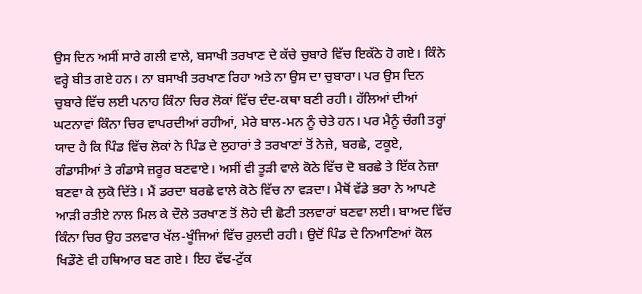ਉਸ ਦਿਨ ਅਸੀਂ ਸਾਰੇ ਗਲੀ ਵਾਲੇ, ਬਸਾਖੀ ਤਰਖਾਣ ਦੇ ਕੱਚੇ ਚੁਬਾਰੇ ਵਿੱਚ ਇਕੱਠੇ ਹੋ ਗਏ। ਕਿੰਨੇ ਵਰ੍ਹੇ ਬੀਤ ਗਏ ਹਨ। ਨਾ ਬਸਾਖੀ ਤਰਖਾਣ ਰਿਹਾ ਅਤੇ ਨਾ ਉਸ ਦਾ ਚੁਬਾਰਾ। ਪਰ ਉਸ ਦਿਨ ਚੁਬਾਰੇ ਵਿੱਚ ਲਈ ਪਨਾਹ ਕਿੰਨਾ ਚਿਰ ਲੋਕਾਂ ਵਿੱਚ ਦੰਦ-ਕਥਾ ਬਣੀ ਰਹੀ। ਹੱਲਿਆਂ ਦੀਆਂ ਘਟਨਾਵਾਂ ਕਿੰਨਾ ਚਿਰ ਵਾਪਰਦੀਆਂ ਰਹੀਆਂ, ਮੇਰੇ ਬਾਲ-ਮਨ ਨੂੰ ਚੇਤੇ ਹਨ। ਪਰ ਮੈਨੂੰ ਚੰਗੀ ਤਰ੍ਹਾਂ ਯਾਦ ਹੈ ਕਿ ਪਿੰਡ ਵਿੱਚ ਲੋਕਾਂ ਨੇ ਪਿੰਡ ਦੇ ਲੁਹਾਰਾਂ ਤੇ ਤਰਖਾਣਾਂ ਤੋਂ ਨੇਜ਼ੇ, ਬਰਛੇ, ਟਕੂਏ, ਗੰਡਾਸੀਆਂ ਤੇ ਗੰਡਾਸੇ ਜ਼ਰੂਰ ਬਣਵਾਏ। ਅਸੀਂ ਵੀ ਤੂੜੀ ਵਾਲੇ ਕੋਠੇ ਵਿੱਚ ਦੋ ਬਰਛੇ ਤੇ ਇੱਕ ਨੇਜ਼ਾ ਬਣਵਾ ਕੇ ਲੁਕੋ ਦਿੱਤੇ। ਮੈਂ ਡਰਦਾ ਬਰਛੇ ਵਾਲੇ ਕੋਠੇ ਵਿੱਚ ਨਾ ਵੜਦਾ। ਮੈਥੋਂ ਵੱਡੇ ਭਰਾ ਨੇ ਆਪਣੇ ਆੜੀ ਰਤੀਏ ਨਾਲ ਮਿਲ ਕੇ ਦੌਲੇ ਤਰਖਾਣ ਤੋਂ ਲੋਹੇ ਦੀ ਛੋਟੀ ਤਲਵਾਰਾਂ ਬਣਵਾ ਲਈ। ਬਾਅਦ ਵਿੱਚ ਕਿੰਨਾ ਚਿਰ ਉਹ ਤਲਵਾਰ ਖੱਲ-ਖੂੰਜਿਆਂ ਵਿੱਚ ਰੁਲਦੀ ਰਹੀ। ਉਦੋਂ ਪਿੰਡ ਦੇ ਨਿਆਣਿਆਂ ਕੋਲ ਖਿਡੌਣੇ ਵੀ ਹਥਿਆਰ ਬਣ ਗਏ। ਇਹ ਵੱਢ-ਟੁੱਕ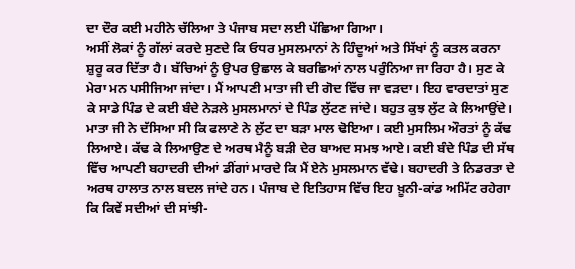ਦਾ ਦੌਰ ਕਈ ਮਹੀਨੇ ਚੱਲਿਆ ਤੇ ਪੰਜਾਬ ਸਦਾ ਲਈ ਪੱਛਿਆ ਗਿਆ।
ਅਸੀਂ ਲੋਕਾਂ ਨੂੰ ਗੱਲਾਂ ਕਰਦੇ ਸੁਣਦੇ ਕਿ ਓਧਰ ਮੁਸਲਮਾਨਾਂ ਨੇ ਹਿੰਦੂਆਂ ਅਤੇ ਸਿੱਖਾਂ ਨੂੰ ਕਤਲ ਕਰਨਾ ਸ਼ੁਰੂ ਕਰ ਦਿੱਤਾ ਹੈ। ਬੱਚਿਆਂ ਨੂੰ ਉਪਰ ਉਛਾਲ ਕੇ ਬਰਛਿਆਂ ਨਾਲ ਪਰੁੰਨਿਆ ਜਾ ਰਿਹਾ ਹੈ। ਸੁਣ ਕੇ ਮੇਰਾ ਮਨ ਪਸੀਜਿਆ ਜਾਂਦਾ। ਮੈਂ ਆਪਣੀ ਮਾਤਾ ਜੀ ਦੀ ਗੋਦ ਵਿੱਚ ਜਾ ਵੜਦਾ। ਇਹ ਵਾਰਦਾਤਾਂ ਸੁਣ ਕੇ ਸਾਡੇ ਪਿੰਡ ਦੇ ਕਈ ਬੰਦੇ ਨੇੜਲੇ ਮੁਸਲਮਾਨਾਂ ਦੇ ਪਿੰਡ ਲੁੱਟਣ ਜਾਂਦੇ। ਬਹੁਤ ਕੁਝ ਲੁੱਟ ਕੇ ਲਿਆਉਂਦੇ। ਮਾਤਾ ਜੀ ਨੇ ਦੱਸਿਆ ਸੀ ਕਿ ਫਲਾਣੇ ਨੇ ਲੁੱਟ ਦਾ ਬੜਾ ਮਾਲ ਢੋਇਆ। ਕਈ ਮੁਸਲਿਮ ਔਰਤਾਂ ਨੂੰ ਕੱਢ ਲਿਆਏ। ਕੱਢ ਕੇ ਲਿਆਉਣ ਦੇ ਅਰਥ ਮੈਨੂੰ ਬੜੀ ਦੇਰ ਬਾਅਦ ਸਮਝ ਆਏ। ਕਈ ਬੰਦੇ ਪਿੰਡ ਦੀ ਸੱਥ ਵਿੱਚ ਆਪਣੀ ਬਹਾਦਰੀ ਦੀਆਂ ਡੀਂਗਾਂ ਮਾਰਦੇ ਕਿ ਮੈਂ ਏਨੇ ਮੁਸਲਮਾਨ ਵੱਢੇ। ਬਹਾਦਰੀ ਤੇ ਨਿਡਰਤਾ ਦੇ ਅਰਥ ਹਾਲਾਤ ਨਾਲ ਬਦਲ ਜਾਂਦੇ ਹਨ। ਪੰਜਾਬ ਦੇ ਇਤਿਹਾਸ ਵਿੱਚ ਇਹ ਖ਼ੂਨੀ-ਕਾਂਡ ਅਮਿੱਟ ਰਹੇਗਾ ਕਿ ਕਿਵੇਂ ਸਦੀਆਂ ਦੀ ਸਾਂਝੀ-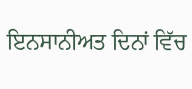ਇਨਸਾਨੀਅਤ ਦਿਨਾਂ ਵਿੱਚ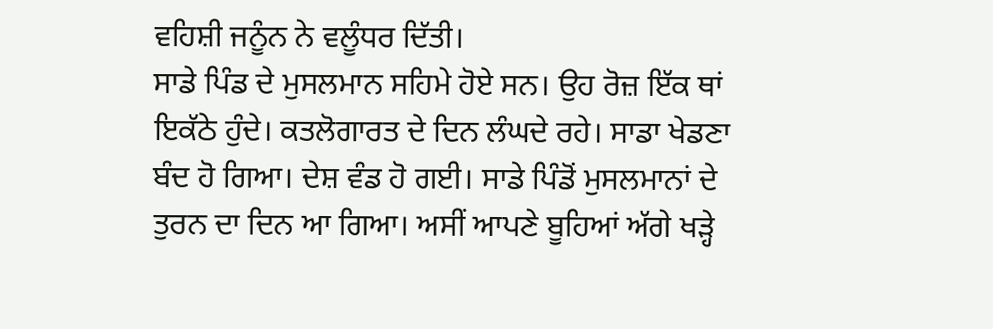ਵਹਿਸ਼ੀ ਜਨੂੰਨ ਨੇ ਵਲੂੰਧਰ ਦਿੱਤੀ।
ਸਾਡੇ ਪਿੰਡ ਦੇ ਮੁਸਲਮਾਨ ਸਹਿਮੇ ਹੋਏ ਸਨ। ਉਹ ਰੋਜ਼ ਇੱਕ ਥਾਂ ਇਕੱਠੇ ਹੁੰਦੇ। ਕਤਲੋਗਾਰਤ ਦੇ ਦਿਨ ਲੰਘਦੇ ਰਹੇ। ਸਾਡਾ ਖੇਡਣਾ ਬੰਦ ਹੋ ਗਿਆ। ਦੇਸ਼ ਵੰਡ ਹੋ ਗਈ। ਸਾਡੇ ਪਿੰਡੋਂ ਮੁਸਲਮਾਨਾਂ ਦੇ ਤੁਰਨ ਦਾ ਦਿਨ ਆ ਗਿਆ। ਅਸੀਂ ਆਪਣੇ ਬੂਹਿਆਂ ਅੱਗੇ ਖੜ੍ਹੇ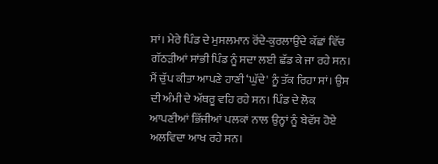ਸਾਂ। ਮੇਰੇ ਪਿੰਡ ਦੇ ਮੁਸਲਮਾਨ ਰੋਂਦੇ-ਕੁਰਲਾਉਂਦੇ ਕੱਛਾਂ ਵਿੱਚ ਗੱਠੜੀਆਂ ਸਾਂਭੀ ਪਿੰਡ ਨੂੰ ਸਦਾ ਲਈ ਛੱਡ ਕੇ ਜਾ ਰਹੇ ਸਨ। ਮੈਂ ਚੁੱਪ ਕੀਤਾ ਆਪਣੇ ਹਾਣੀ ‘ਘੁੱਦੇ' ਨੂੰ ਤੱਕ ਰਿਹਾ ਸਾਂ। ਉਸ ਦੀ ਅੰਮੀ ਦੇ ਅੱਥਰੂ ਵਹਿ ਰਹੇ ਸਨ। ਪਿੰਡ ਦੇ ਲੋਕ ਆਪਣੀਆਂ ਭਿੱਜੀਆਂ ਪਲਕਾਂ ਨਾਲ ਉਨ੍ਹਾਂ ਨੂੰ ਬੇਵੱਸ ਹੋਏ ਅਲਵਿਦਾ ਆਖ ਰਹੇ ਸਨ।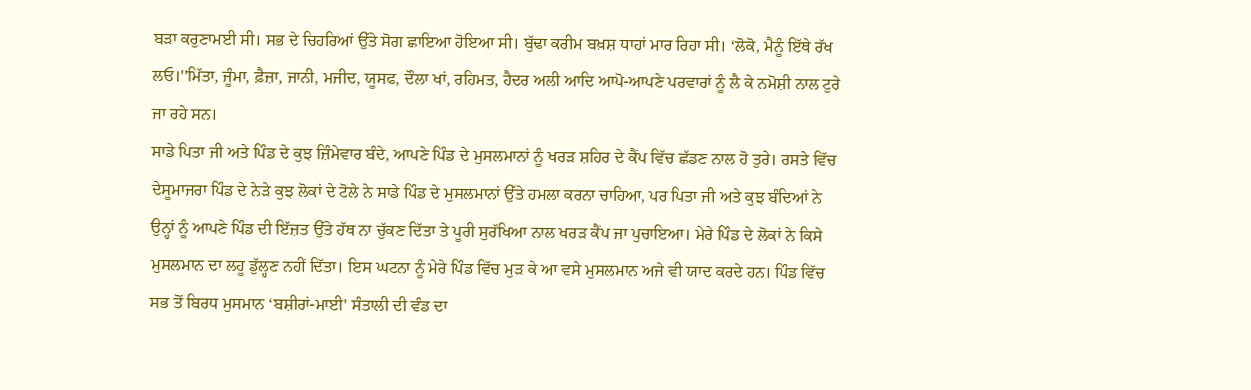ਬੜਾ ਕਰੁਣਾਮਈ ਸੀ। ਸਭ ਦੇ ਚਿਹਰਿਆਂ ਉੱਤੇ ਸੋਗ ਛਾਇਆ ਹੋਇਆ ਸੀ। ਬੁੱਢਾ ਕਰੀਮ ਬਖ਼ਸ਼ ਧਾਹਾਂ ਮਾਰ ਰਿਹਾ ਸੀ। ‘ਲੋਕੋ, ਮੈਨੂੰ ਇੱਥੇ ਰੱਖ ਲਓ।''ਮਿੱਤਾ, ਜੂੰਮਾ, ਫ਼ੈਜ਼ਾ, ਜਾਨੀ, ਮਜੀਦ, ਯੂਸਫ, ਦੌਲਾ ਖਾਂ, ਰਹਿਮਤ, ਹੈਦਰ ਅਲੀ ਆਦਿ ਆਪੋ-ਆਪਣੇ ਪਰਵਾਰਾਂ ਨੂੰ ਲੈ ਕੇ ਨਮੋਸ਼ੀ ਨਾਲ ਟੁਰੇ ਜਾ ਰਹੇ ਸਨ।
ਸਾਡੇ ਪਿਤਾ ਜੀ ਅਤੇ ਪਿੰਡ ਦੇ ਕੁਝ ਜ਼ਿੰਮੇਵਾਰ ਬੰਦੇ, ਆਪਣੇ ਪਿੰਡ ਦੇ ਮੁਸਲਮਾਨਾਂ ਨੂੰ ਖਰੜ ਸ਼ਹਿਰ ਦੇ ਕੈਂਪ ਵਿੱਚ ਛੱਡਣ ਨਾਲ ਹੋ ਤੁਰੇ। ਰਸਤੇ ਵਿੱਚ ਦੇਸੂਮਾਜਰਾ ਪਿੰਡ ਦੇ ਨੇੜੇ ਕੁਝ ਲੋਕਾਂ ਦੇ ਟੋਲੇ ਨੇ ਸਾਡੇ ਪਿੰਡ ਦੇ ਮੁਸਲਮਾਨਾਂ ਉੱਤੇ ਹਮਲਾ ਕਰਨਾ ਚਾਹਿਆ, ਪਰ ਪਿਤਾ ਜੀ ਅਤੇ ਕੁਝ ਬੰਦਿਆਂ ਨੇ ਉਨ੍ਹਾਂ ਨੂੰ ਆਪਣੇ ਪਿੰਡ ਦੀ ਇੱਜ਼ਤ ਉੱਤੇ ਹੱਥ ਨਾ ਚੁੱਕਣ ਦਿੱਤਾ ਤੇ ਪੂਰੀ ਸੁਰੱਖਿਆ ਨਾਲ ਖਰੜ ਕੈਂਪ ਜਾ ਪੁਚਾਇਆ। ਮੇਰੇ ਪਿੰਡ ਦੇ ਲੋਕਾਂ ਨੇ ਕਿਸੇ ਮੁਸਲਮਾਨ ਦਾ ਲਹੂ ਡੁੱਲ੍ਹਣ ਨਹੀਂ ਦਿੱਤਾ। ਇਸ ਘਟਨਾ ਨੂੰ ਮੇਰੇ ਪਿੰਡ ਵਿੱਚ ਮੁੜ ਕੇ ਆ ਵਸੇ ਮੁਸਲਮਾਨ ਅਜੇ ਵੀ ਯਾਦ ਕਰਦੇ ਹਨ। ਪਿੰਡ ਵਿੱਚ ਸਭ ਤੋਂ ਬਿਰਧ ਮੁਸਮਾਨ ‘ਬਸ਼ੀਰਾਂ-ਮਾਈ' ਸੰਤਾਲੀ ਦੀ ਵੰਡ ਦਾ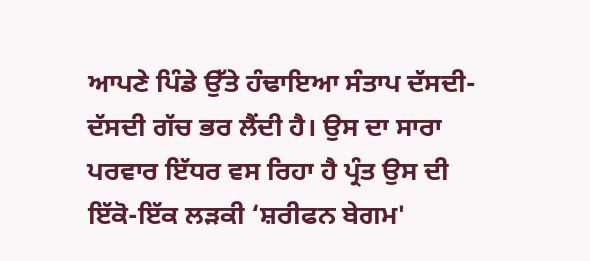ਆਪਣੇ ਪਿੰਡੇ ਉੱਤੇ ਹੰਢਾਇਆ ਸੰਤਾਪ ਦੱਸਦੀ-ਦੱਸਦੀ ਗੱਚ ਭਰ ਲੈਂਦੀ ਹੈ। ਉਸ ਦਾ ਸਾਰਾ ਪਰਵਾਰ ਇੱਧਰ ਵਸ ਰਿਹਾ ਹੈ ਪ੍ਰੰਤ ਉਸ ਦੀ ਇੱਕੋ-ਇੱਕ ਲੜਕੀ ‘ਸ਼ਰੀਫਨ ਬੇਗਮ'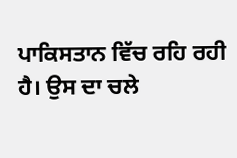ਪਾਕਿਸਤਾਨ ਵਿੱਚ ਰਹਿ ਰਹੀ ਹੈ। ਉਸ ਦਾ ਚਲੇ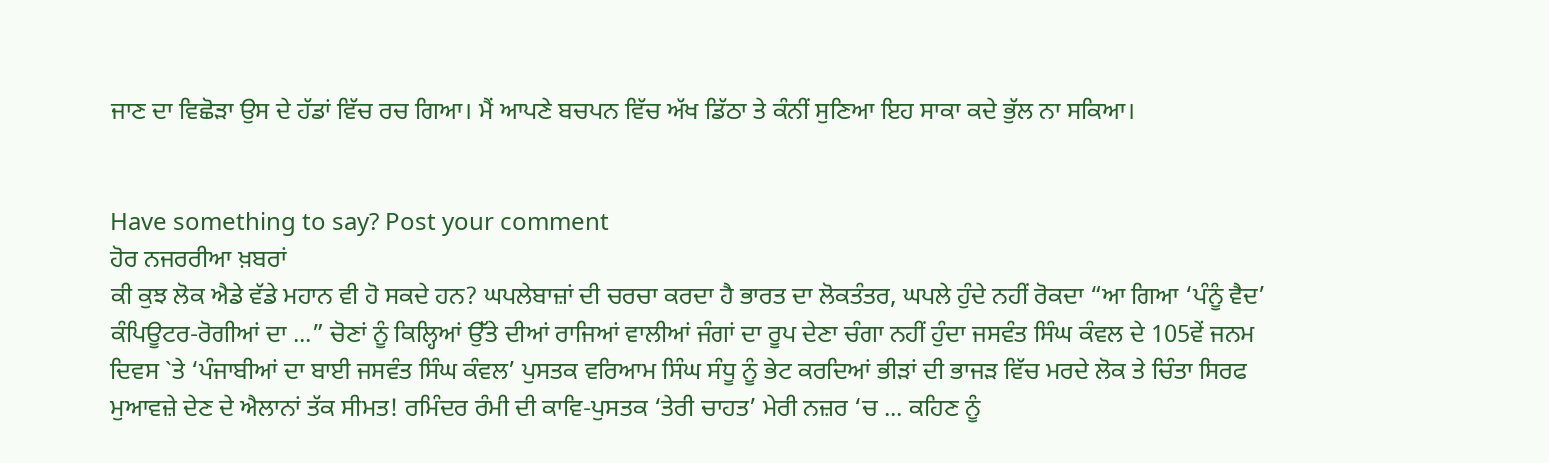ਜਾਣ ਦਾ ਵਿਛੋੜਾ ਉਸ ਦੇ ਹੱਡਾਂ ਵਿੱਚ ਰਚ ਗਿਆ। ਮੈਂ ਆਪਣੇ ਬਚਪਨ ਵਿੱਚ ਅੱਖ ਡਿੱਠਾ ਤੇ ਕੰਨੀਂ ਸੁਣਿਆ ਇਹ ਸਾਕਾ ਕਦੇ ਭੁੱਲ ਨਾ ਸਕਿਆ।


Have something to say? Post your comment
ਹੋਰ ਨਜਰਰੀਆ ਖ਼ਬਰਾਂ
ਕੀ ਕੁਝ ਲੋਕ ਐਡੇ ਵੱਡੇ ਮਹਾਨ ਵੀ ਹੋ ਸਕਦੇ ਹਨ? ਘਪਲੇਬਾਜ਼ਾਂ ਦੀ ਚਰਚਾ ਕਰਦਾ ਹੈ ਭਾਰਤ ਦਾ ਲੋਕਤੰਤਰ, ਘਪਲੇ ਹੁੰਦੇ ਨਹੀਂ ਰੋਕਦਾ “ਆ ਗਿਆ ‘ਪੰਨੂੰ ਵੈਦ’ ਕੰਪਿਊਟਰ-ਰੋਗੀਆਂ ਦਾ ...” ਚੋਣਾਂ ਨੂੰ ਕਿਲ੍ਹਿਆਂ ਉੱਤੇ ਦੀਆਂ ਰਾਜਿਆਂ ਵਾਲੀਆਂ ਜੰਗਾਂ ਦਾ ਰੂਪ ਦੇਣਾ ਚੰਗਾ ਨਹੀਂ ਹੁੰਦਾ ਜਸਵੰਤ ਸਿੰਘ ਕੰਵਲ ਦੇ 105ਵੇਂ ਜਨਮ ਦਿਵਸ `ਤੇ ‘ਪੰਜਾਬੀਆਂ ਦਾ ਬਾਈ ਜਸਵੰਤ ਸਿੰਘ ਕੰਵਲ’ ਪੁਸਤਕ ਵਰਿਆਮ ਸਿੰਘ ਸੰਧੂ ਨੂੰ ਭੇਟ ਕਰਦਿਆਂ ਭੀੜਾਂ ਦੀ ਭਾਜੜ ਵਿੱਚ ਮਰਦੇ ਲੋਕ ਤੇ ਚਿੰਤਾ ਸਿਰਫ ਮੁਆਵਜ਼ੇ ਦੇਣ ਦੇ ਐਲਾਨਾਂ ਤੱਕ ਸੀਮਤ! ਰਮਿੰਦਰ ਰੰਮੀ ਦੀ ਕਾਵਿ-ਪੁਸਤਕ ‘ਤੇਰੀ ਚਾਹਤ’ ਮੇਰੀ ਨਜ਼ਰ ‘ਚ ... ਕਹਿਣ ਨੂੰ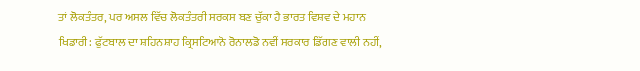ਤਾਂ ਲੋਕਤੰਤਰ, ਪਰ ਅਸਲ ਵਿੱਚ ਲੋਕਤੰਤਰੀ ਸਰਕਸ ਬਣ ਚੁੱਕਾ ਹੈ ਭਾਰਤ ਵਿਸ਼ਵ ਦੇ ਮਹਾਨ ਖਿਡਾਰੀ: ਫੁੱਟਬਾਲ ਦਾ ਸ਼ਹਿਨਸ਼ਾਹ ਕ੍ਰਿਸਟਿਆਨੋ ਰੋਨਾਲਡੋ ਨਵੀਂ ਸਰਕਾਰ ਡਿੱਗਣ ਵਾਲੀ ਨਹੀਂ,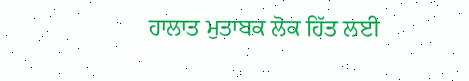ਹਾਲਾਤ ਮੁਤਾਬਕ ਲੋਕ ਹਿੱਤ ਲਈ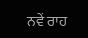ਨਵੇਂ ਰਾਹ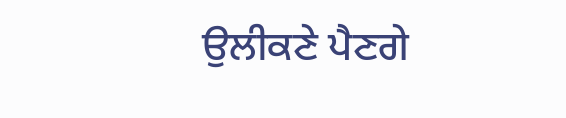ਉਲੀਕਣੇ ਪੈਣਗੇ